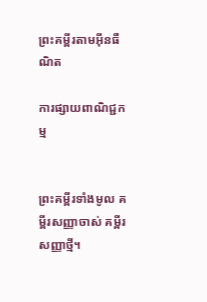ព្រះគម្ពីរតាមអ៊ីនធឺណិត

ការផ្សាយពាណិជ្ជកម្ម


ព្រះគម្ពីរទាំងមូល គម្ពីរសញ្ញាចាស់ គម្ពីរសញ្ញាថ្មី។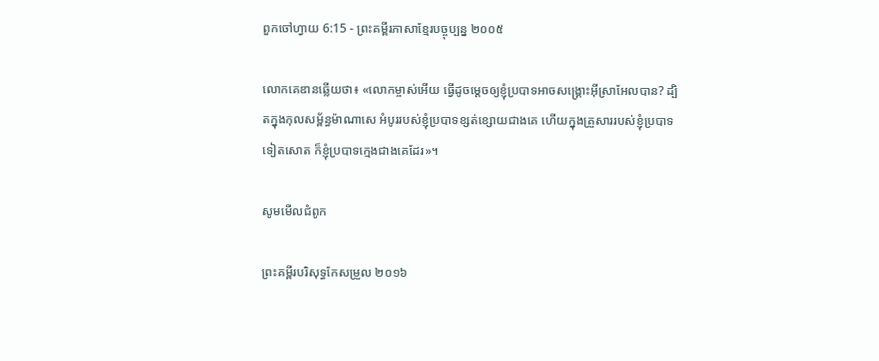ពួកចៅ‌ហ្វាយ 6:15 - ព្រះគម្ពីរភាសាខ្មែរបច្ចុប្បន្ន ២០០៥

លោកគេឌានឆ្លើយថា៖ «លោកម្ចាស់អើយ ធ្វើដូចម្ដេចឲ្យខ្ញុំប្របាទអាចសង្គ្រោះអ៊ីស្រា‌អែលបាន? ដ្បិតក្នុងកុល‌សម្ព័ន្ធម៉ាណា‌សេ អំបូររបស់ខ្ញុំប្របាទខ្សត់‌ខ្សោយជាងគេ ហើយក្នុងគ្រួសាររបស់ខ្ញុំប្របាទទៀតសោត ក៏ខ្ញុំប្របាទក្មេងជាងគេដែរ»។

សូមមើលជំពូក

ព្រះគម្ពីរបរិសុទ្ធកែសម្រួល ២០១៦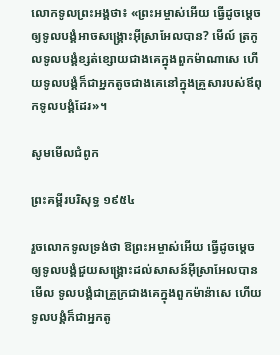លោកទូលព្រះ‌អង្គថា៖ «ព្រះ‌អម្ចាស់អើយ ធ្វើដូចម្តេចឲ្យទូល‌បង្គំអាចសង្គ្រោះអ៊ីស្រាអែលបាន? មើល៍ ត្រកូលទូល‌បង្គំខ្សត់ខ្សោយជាងគេក្នុងពួកម៉ាណា‌សេ ហើយទូល‌បង្គំក៏ជាអ្នកតូចជាងគេនៅក្នុងគ្រួសារបស់ឪពុកទូល‌បង្គំដែរ»។

សូមមើលជំពូក

ព្រះគម្ពីរបរិសុទ្ធ ១៩៥៤

រួចលោកទូលទ្រង់ថា ឱព្រះ‌អម្ចាស់អើយ ធ្វើដូចម្តេចឲ្យទូលបង្គំជួយសង្គ្រោះដល់សាសន៍អ៊ីស្រាអែលបាន មើល ទូលបង្គំជាគ្រួក្រជាងគេក្នុងពួកម៉ាន៉ាសេ ហើយទូលបង្គំក៏ជាអ្នកតូ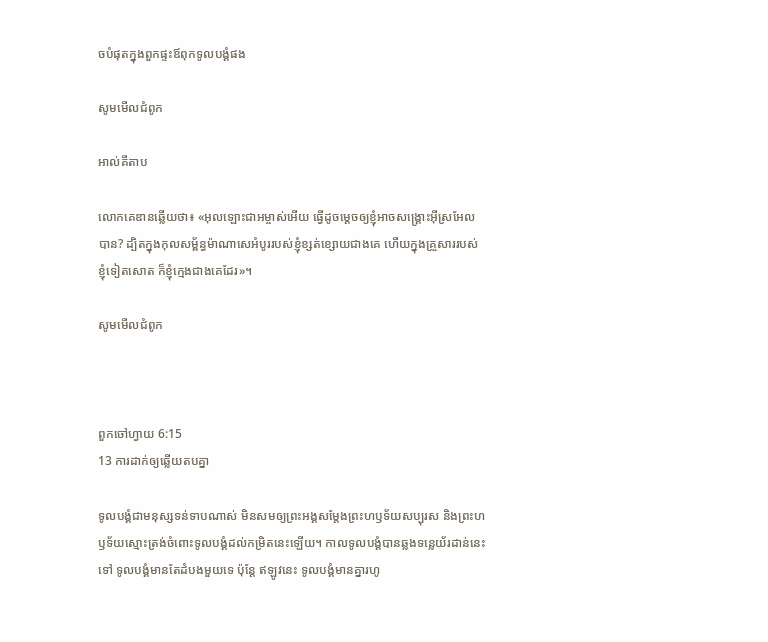ចបំផុតក្នុងពួកផ្ទះឪពុកទូលបង្គំផង

សូមមើលជំពូក

អាល់គីតាប

លោកគេឌានឆ្លើយថា៖ «អុលឡោះជាអម្ចាស់អើយ ធ្វើដូចម្តេចឲ្យខ្ញុំអាចសង្គ្រោះអ៊ីស្រ‌អែលបាន? ដ្បិតក្នុងកុល‌សម្ព័ន្ធម៉ាណា‌សេអំបូររបស់ខ្ញុំខ្សត់ខ្សោយជាងគេ ហើយក្នុងគ្រួសាររបស់ខ្ញុំទៀតសោត ក៏ខ្ញុំក្មេងជាងគេដែរ»។

សូមមើលជំពូក



ពួកចៅ‌ហ្វាយ 6:15
13 ការដាក់ឲ្យឆ្លើយតបគ្នា

ទូលបង្គំជាមនុស្សទន់‌ទាបណាស់ មិនសមឲ្យព្រះអង្គសម្តែងព្រះ‌ហឫទ័យសប្បុរស និងព្រះ‌ហឫទ័យស្មោះត្រង់ចំពោះទូលបង្គំដល់កម្រិតនេះឡើយ។ កាលទូលបង្គំបានឆ្លងទន្លេយ័រដាន់នេះទៅ ទូលបង្គំមានតែដំបងមួយទេ ប៉ុន្តែ ឥឡូវនេះ ទូលបង្គំមានគ្នារហូ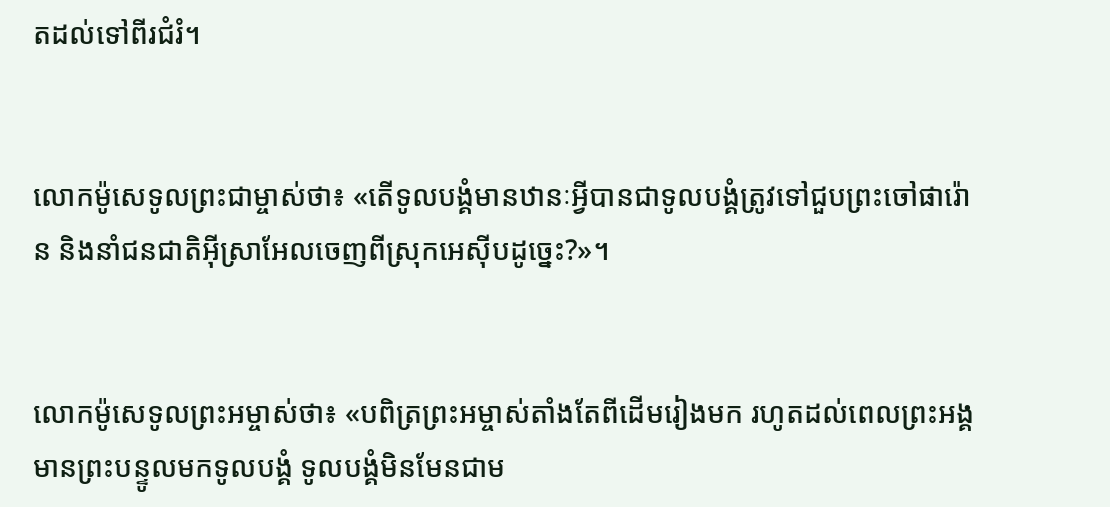តដល់ទៅពីរជំរំ។


លោកម៉ូសេទូលព្រះ‌ជាម្ចាស់ថា៖ «តើទូលបង្គំមានឋានៈអ្វីបានជាទូលបង្គំត្រូវទៅជួបព្រះចៅផារ៉ោន និងនាំជន‌ជាតិអ៊ីស្រា‌អែលចេញពីស្រុកអេស៊ីបដូច្នេះ?»។


លោកម៉ូសេទូលព្រះ‌អម្ចាស់ថា៖ «បពិត្រព្រះ‌អម្ចាស់តាំងតែពីដើមរៀងមក រហូតដល់ពេលព្រះអង្គមានព្រះ‌បន្ទូលមកទូលបង្គំ ទូលបង្គំមិនមែនជាម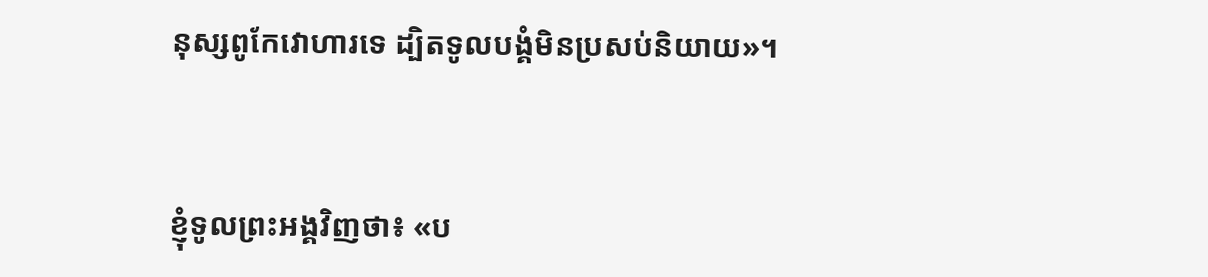នុស្សពូកែវោហារទេ ដ្បិតទូលបង្គំមិនប្រសប់និយាយ»។


ខ្ញុំទូលព្រះអង្គវិញថា៖ «ប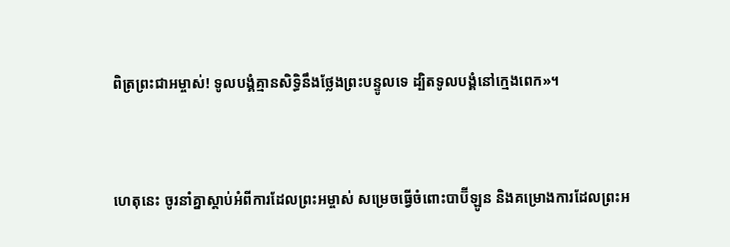ពិត្រព្រះ‌ជា‌អម្ចាស់! ទូលបង្គំគ្មានសិទ្ធិនឹងថ្លែងព្រះ‌បន្ទូលទេ ដ្បិតទូលបង្គំនៅក្មេងពេក»។


ហេតុនេះ ចូរនាំគ្នាស្ដាប់អំពីការដែលព្រះ‌អម្ចាស់ សម្រេចធ្វើចំពោះបាប៊ី‌ឡូន និងគម្រោង‌ការដែលព្រះអ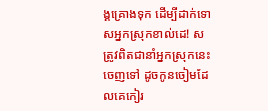ង្គគ្រោងទុក ដើម្បីដាក់ទោសអ្នកស្រុកខាល់ដេ! សត្រូវពិតជានាំអ្នកស្រុកនេះចេញទៅ ដូចកូនចៀមដែលគេកៀរ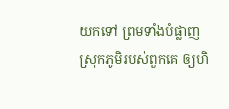យកទៅ ព្រមទាំងបំផ្លាញស្រុកភូមិរបស់ពួកគេ ឲ្យហិ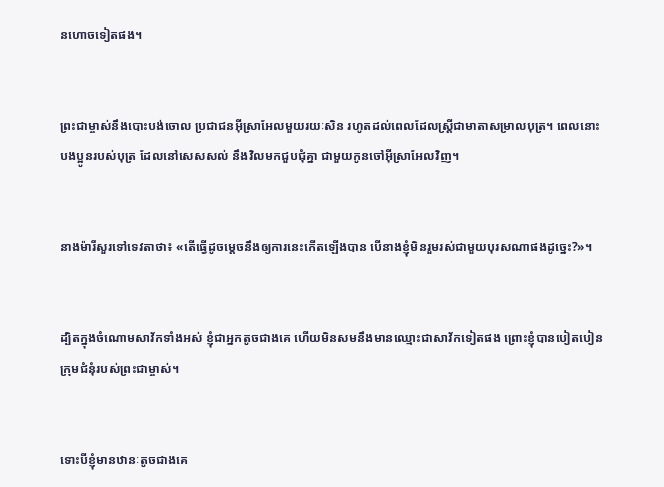ន‌ហោចទៀតផង។


ព្រះ‌ជាម្ចាស់នឹងបោះបង់ចោល ប្រជា‌ជនអ៊ីស្រា‌អែលមួយរយៈសិន រហូតដល់ពេលដែលស្ត្រីជាមាតាសម្រាលបុត្រ។ ពេលនោះ បងប្អូនរបស់បុត្រ ដែលនៅសេស‌សល់ នឹងវិលមកជួប‌ជុំគ្នា ជាមួយកូនចៅអ៊ីស្រា‌អែលវិញ។


នាងម៉ារីសួរទៅទេវតាថា៖ «តើធ្វើដូចម្ដេចនឹងឲ្យការនេះកើតឡើងបាន បើនាងខ្ញុំមិនរួមរស់ជាមួយបុរសណាផងដូច្នេះ?»។


ដ្បិតក្នុងចំណោមសាវ័កទាំងអស់ ខ្ញុំជាអ្នកតូចជាងគេ ហើយមិនសមនឹងមានឈ្មោះជាសាវ័កទៀតផង ព្រោះខ្ញុំបានបៀត‌បៀនក្រុម‌ជំនុំរបស់ព្រះ‌ជាម្ចាស់។


ទោះបីខ្ញុំមានឋានៈតូចជាងគេ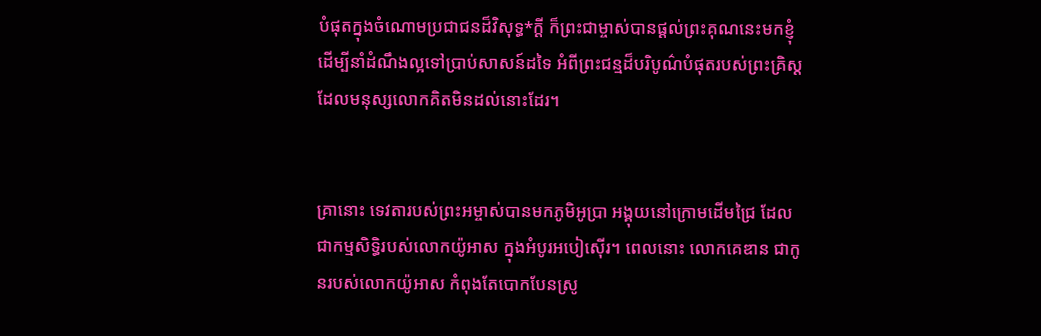បំផុតក្នុងចំណោមប្រជា‌ជនដ៏វិសុទ្ធ*ក្ដី ក៏ព្រះ‌ជាម្ចាស់បានផ្ដល់ព្រះ‌គុណនេះមកខ្ញុំ ដើម្បីនាំដំណឹង‌ល្អទៅប្រាប់សាសន៍ដទៃ អំពីព្រះ‌ជន្មដ៏បរិបូណ៌បំផុតរបស់ព្រះ‌គ្រិស្ត ដែលមនុស្សលោកគិតមិនដល់នោះដែរ។


គ្រានោះ ទេវតារបស់ព្រះ‌អម្ចាស់បានមកភូមិអូប្រា អង្គុយនៅក្រោមដើមជ្រៃ ដែលជាកម្មសិទ្ធិរបស់លោកយ៉ូអាស ក្នុងអំបូរអបៀ‌ស៊ើរ។ ពេលនោះ លោកគេឌាន ជាកូនរបស់លោកយ៉ូអាស កំពុងតែបោកបែនស្រូ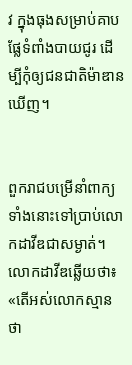វ ក្នុងធុងសម្រាប់គាបផ្លែទំពាំង‌បាយជូរ ដើម្បីកុំឲ្យជន‌ជាតិម៉ាឌានឃើញ។


ពួករាជបម្រើនាំពាក្យទាំងនោះទៅប្រាប់លោកដាវីឌជាសម្ងាត់។ លោកដាវីឌឆ្លើយថា៖ «តើអស់លោកស្មានថា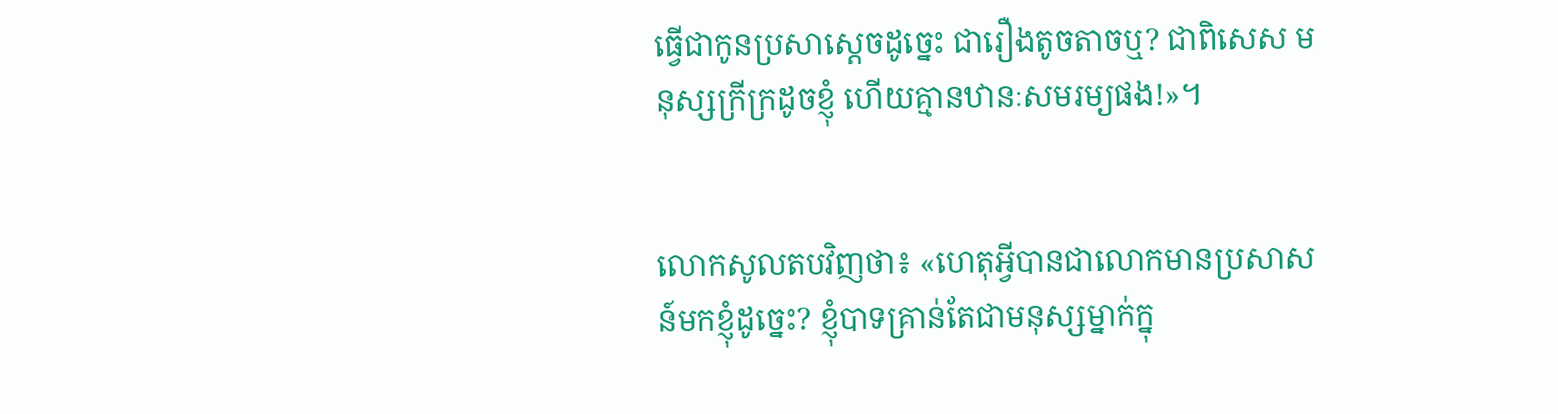ធ្វើជាកូនប្រសាស្ដេចដូច្នេះ ជារឿងតូច‌តាចឬ? ជាពិសេស មនុស្សក្រីក្រដូចខ្ញុំ ហើយគ្មានឋានៈសម‌រម្យផង!»។


លោកសូលតបវិញថា៖ «ហេតុអ្វីបានជាលោកមានប្រសាសន៍មកខ្ញុំដូច្នេះ? ខ្ញុំបាទគ្រាន់តែជាមនុស្សម្នាក់ក្នុ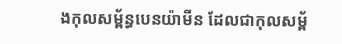ងកុល‌សម្ព័ន្ធបេន‌យ៉ាមីន ដែលជាកុល‌សម្ព័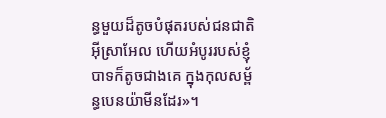ន្ធមួយដ៏តូចបំផុតរបស់ជន‌ជាតិអ៊ីស្រា‌អែល ហើយអំបូររបស់ខ្ញុំបាទក៏តូចជាងគេ ក្នុងកុល‌សម្ព័ន្ធបេន‌យ៉ាមីនដែរ»។